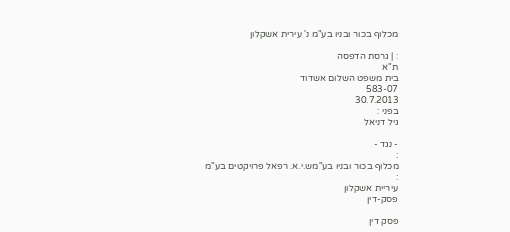מכלוף בכור ובניו בע"מ נ' עירית אשקלון

: | גרסת הדפסה
ת"א
בית משפט השלום אשדוד
583-07
30.7.2013
בפני :
גיל דניאל

- נגד -
:
מכלוף בכור ובניו בע"מש.י.א. רפאל פרויקטים בע"מ
:
עיריית אשקלון
פסק-דין

פסק דין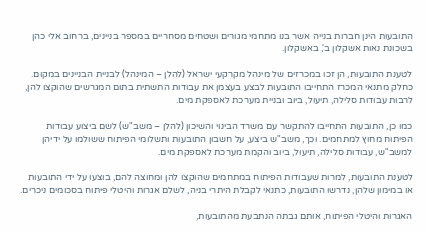התובעות הינן חברות בנייה אשר בנו מתחמי מגורים ושטחים מסחריים במספר בניינים, ברחוב אלי כהן בשכונת נאות אשקלון ב', באשקלון.

לטענת התובעות, הן זכו במכרזים של מינהל מקרקעי ישראל (להלן – המינהל) לבניית הבניינים במקום. כחלק מתנאי המכרז התחייבו התובעות לבצע בעצמן את עבודות התשתית בתום המגרשים שהוקצו להן, לרבות עבודות סלילה, תיעול, ביוב ובניית מערכת לאספקת מים.

כמו כן, התובעות התחייבו להתקשר עם משרד הבינוי והשיכון (להלן – משב"ש) לשם ביצוע עבודות הפיתוח מחוץ למתחמים. וכך, משב"ש ביצע, על חשבון התובעות ותשלומי הפיתוח ששולמו על ידיהן למשב"ש, עבודות סלילה, תיעול, ביוב והקמת מערכת לאספקת מים.

לטענת התובעות, למרות שעבודות הפיתוח במתחמים שהוקצו להן ומחוצה להם, בוצעו על ידי התובעות או במימון שלהן, נדרשו התובעות, כתנאי לקבלת היתרי בניה, לשלם אגרות והיטלי פיתוח בסכומים ניכרים.

האגרות והיטלי הפיתוח, אותם גבתה הנתבעת מהתובעות,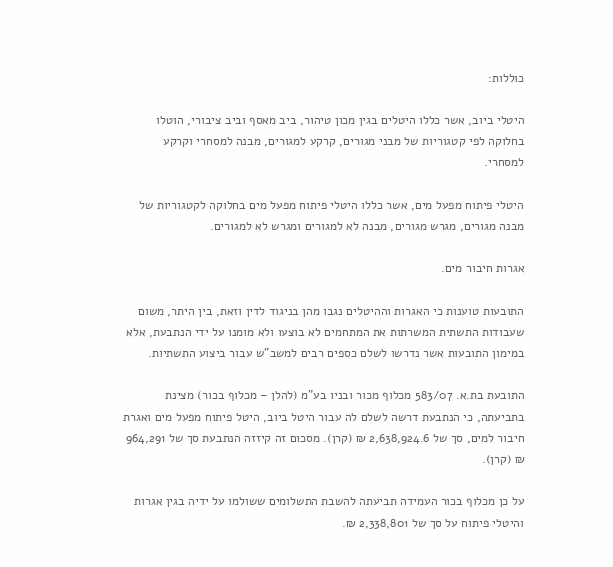כוללות:

היטלי ביוב, אשר כללו היטלים בגין מכון טיהור, ביב מאסף וביב ציבורי, הוטלו בחלוקה לפי קטגוריות של מבני מגורים, קרקע למגורים, מבנה למסחרי וקרקע למסחרי.

היטלי פיתוח מפעל מים, אשר כללו היטלי פיתוח מפעל מים בחלוקה לקטגוריות של מבנה מגורים, מגרש מגורים, מבנה לא למגורים ומגרש לא למגורים.

אגרות חיבור מים.

התובעות טוענות כי האגרות וההיטלים נגבו מהן בניגוד לדין וזאת, בין היתר, משום שעבודות התשתית המשרתות את המתחמים לא בוצעו ולא מומנו על ידי הנתבעת, אלא במימון התובעות אשר נדרשו לשלם כספים רבים למשב"ש עבור ביצוע התשתיות.

התובעת בת.א. 583/07 מכלוף מכור ובניו בע"מ (להלן – מכלוף בכור) מצינת בתביעתה, כי הנתבעת דרשה לשלם לה עבור היטל ביוב, היטל פיתוח מפעל מים ואגרת חיבור למים, סך של 2,638,924.6 ₪ (קרן). מסכום זה קיזזה הנתבעת סך של 964,291 ₪ (קרן).

על כן מכלוף בכור העמידה תביעתה להשבת התשלומים ששולמו על ידיה בגין אגרות והיטלי פיתוח על סך של 2,338,801 ₪.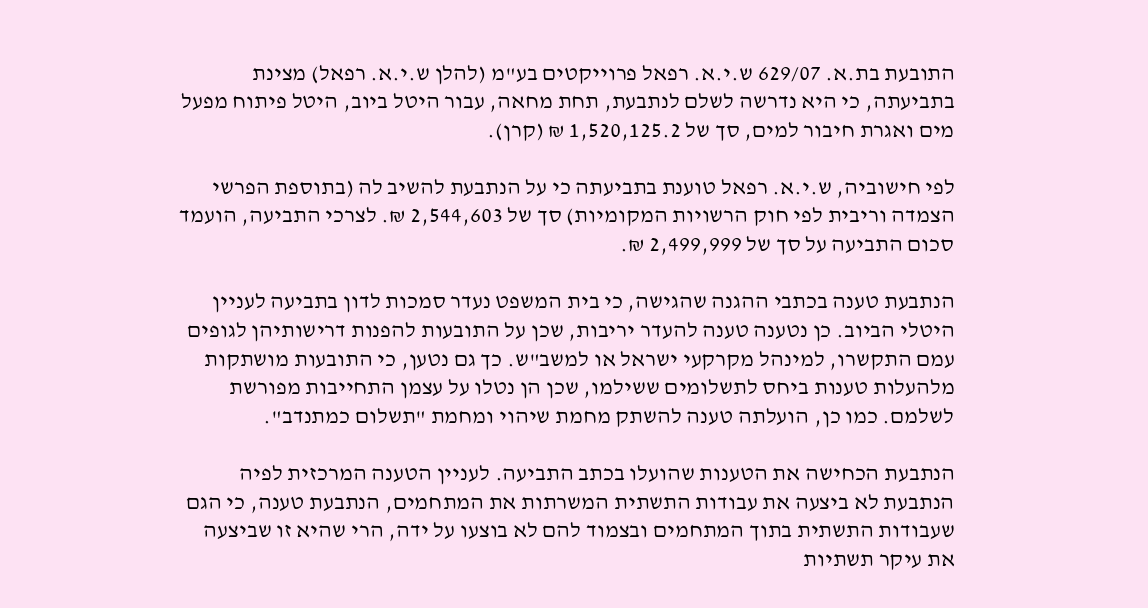התובעת בת.א. 629/07 ש.י.א. רפאל פרוייקטים בע"מ (להלן ש.י.א. רפאל) מצינת בתביעתה, כי היא נדרשה לשלם לנתבעת, תחת מחאה, עבור היטל ביוב, היטל פיתוח מפעל מים ואגרת חיבור למים, סך של 1,520,125.2 ₪ (קרן).

לפי חישוביה, ש.י.א. רפאל טוענת בתביעתה כי על הנתבעת להשיב לה (בתוספת הפרשי הצמדה וריבית לפי חוק הרשויות המקומיות) סך של 2,544,603 ₪. לצרכי התביעה, הועמד סכום התביעה על סך של 2,499,999 ₪.

הנתבעת טענה בכתבי ההגנה שהגישה, כי בית המשפט נעדר סמכות לדון בתביעה לעניין היטלי הביוב. כן נטענה טענה להעדר יריבות, שכן על התובעות להפנות דרישותיהן לגופים עמם התקשרו, למינהל מקרקעי ישראל או למשב"ש. כך גם נטען, כי התובעות מושתקות מלהעלות טענות ביחס לתשלומים ששילמו, שכן הן נטלו על עצמן התחייבות מפורשת לשלמם. כמו כן, הועלתה טענה להשתק מחמת שיהוי ומחמת "תשלום כמתנדב".

הנתבעת הכחישה את הטענות שהועלו בכתב התביעה. לעניין הטענה המרכזית לפיה הנתבעת לא ביצעה את עבודות התשתית המשרתות את המתחמים, הנתבעת טענה, כי הגם שעבודות התשתית בתוך המתחמים ובצמוד להם לא בוצעו על ידה, הרי שהיא זו שביצעה את עיקר תשתיות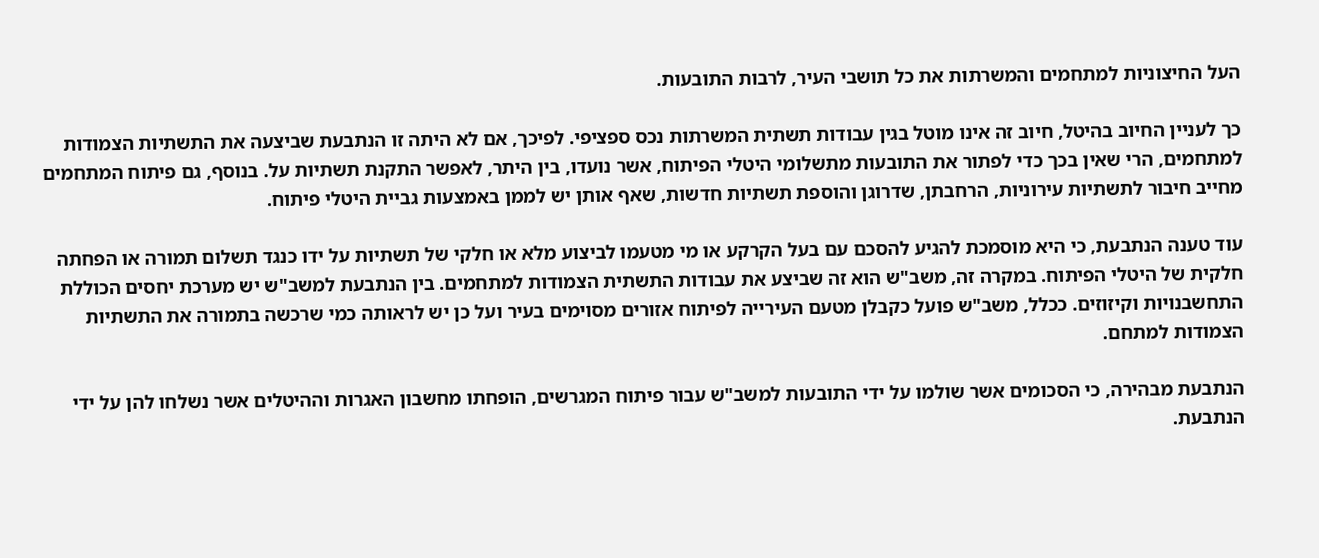העל החיצוניות למתחמים והמשרתות את כל תושבי העיר, לרבות התובעות.

כך לעניין החיוב בהיטל, חיוב זה אינו מוטל בגין עבודות תשתית המשרתות נכס ספציפי. לפיכך, אם לא היתה זו הנתבעת שביצעה את התשתיות הצמודות למתחמים, הרי שאין בכך כדי לפתור את התובעות מתשלומי היטלי הפיתוח, אשר נועדו, בין היתר, לאפשר התקנת תשתיות על. בנוסף, גם פיתוח המתחמים מחייב חיבור לתשתיות עירוניות, הרחבתן, שדרוגן והוספת תשתיות חדשות, שאף אותן יש לממן באמצעות גביית היטלי פיתוח.

עוד טענה הנתבעת, כי היא מוסמכת להגיע להסכם עם בעל הקרקע או מי מטעמו לביצוע מלא או חלקי של תשתיות על ידו כנגד תשלום תמורה או הפחתה חלקית של היטלי הפיתוח. במקרה זה, משב"ש הוא זה שביצע את עבודות התשתית הצמודות למתחמים. בין הנתבעת למשב"ש יש מערכת יחסים הכוללת התחשבנויות וקיזוזים. ככלל, משב"ש פועל כקבלן מטעם העירייה לפיתוח אזורים מסוימים בעיר ועל כן יש לראותה כמי שרכשה בתמורה את התשתיות הצמודות למתחם.

הנתבעת מבהירה, כי הסכומים אשר שולמו על ידי התובעות למשב"ש עבור פיתוח המגרשים, הופחתו מחשבון האגרות וההיטלים אשר נשלחו להן על ידי הנתבעת.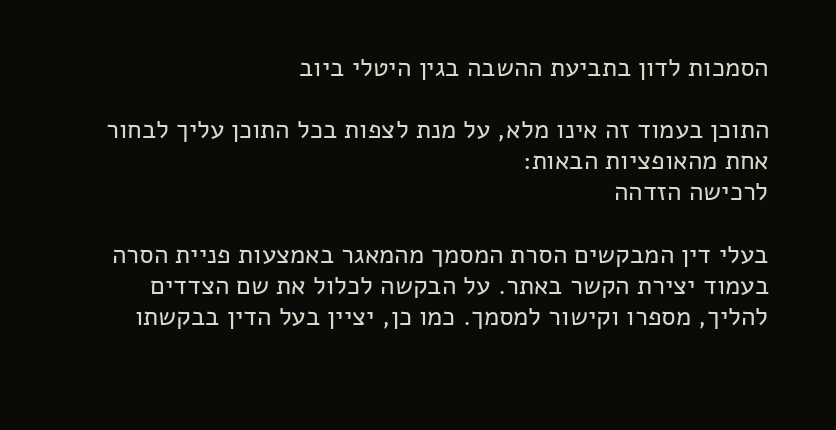הסמכות לדון בתביעת ההשבה בגין היטלי ביוב

התוכן בעמוד זה אינו מלא, על מנת לצפות בכל התוכן עליך לבחור אחת מהאופציות הבאות:
לרכישה הזדהה

בעלי דין המבקשים הסרת המסמך מהמאגר באמצעות פניית הסרה בעמוד יצירת הקשר באתר. על הבקשה לכלול את שם הצדדים להליך, מספרו וקישור למסמך. כמו כן, יציין בעל הדין בבקשתו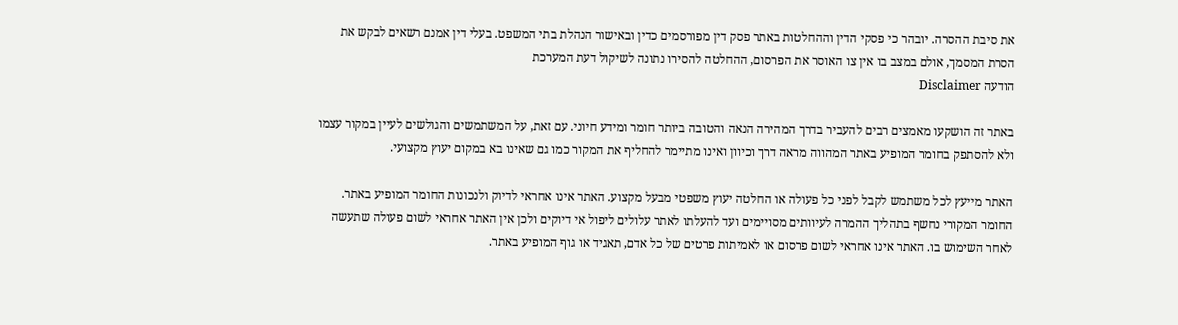את סיבת ההסרה. יובהר כי פסקי הדין וההחלטות באתר פסק דין מפורסמים כדין ובאישור הנהלת בתי המשפט. בעלי דין אמנם רשאים לבקש את הסרת המסמך, אולם במצב בו אין צו האוסר את הפרסום, ההחלטה להסירו נתונה לשיקול דעת המערכת
הודעה Disclaimer

באתר זה הושקעו מאמצים רבים להעביר בדרך המהירה הנאה והטובה ביותר חומר ומידע חיוני. עם זאת, על המשתמשים והגולשים לעיין במקור עצמו ולא להסתפק בחומר המופיע באתר המהווה מראה דרך וכיוון ואינו מתיימר להחליף את המקור כמו גם שאינו בא במקום יעוץ מקצועי.

האתר מייעץ לכל משתמש לקבל לפני כל פעולה או החלטה יעוץ משפטי מבעל מקצוע. האתר אינו אחראי לדיוק ולנכונות החומר המופיע באתר. החומר המקורי נחשף בתהליך ההמרה לעיוותים מסויימים ועד להעלתו לאתר עלולים ליפול אי דיוקים ולכן אין האתר אחראי לשום פעולה שתעשה לאחר השימוש בו. האתר אינו אחראי לשום פרסום או לאמיתות פרטים של כל אדם, תאגיד או גוף המופיע באתר.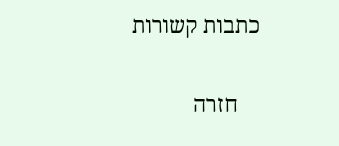כתבות קשורות

    חזרה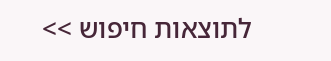לתוצאות חיפוש >>